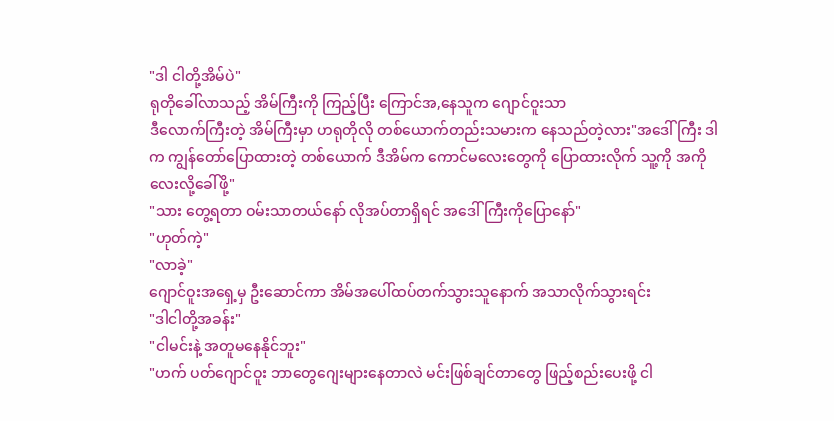"ဒါ ငါတို့အိမ်ပဲ"
ရုတိုခေါ်လာသည့် အိမ်ကြီးကို ကြည့်ပြီး ကြောင်အ,နေသူက ဂျောင်ဝူးသာ
ဒီလောက်ကြီးတဲ့ အိမ်ကြီးမှာ ဟရုတိုလို တစ်ယောက်တည်းသမားက နေသည်တဲ့လား"အဒေါ်ကြီး ဒါက ကျွန်တော်ပြောထားတဲ့ တစ်ယောက် ဒီအိမ်က ကောင်မလေးတွေကို ပြောထားလိုက် သူ့ကို အကိုလေးလို့ခေါ်ဖို့"
"သား တွေ့ရတာ ဝမ်းသာတယ်နော် လိုအပ်တာရှိရင် အဒေါ်ကြီးကိုပြောနော်"
"ဟုတ်ကဲ့"
"လာခဲ့"
ဂျောင်ဝူးအရှေ့မှ ဦးဆောင်ကာ အိမ်အပေါ်ထပ်တက်သွားသူနောက် အသာလိုက်သွားရင်း
"ဒါငါတို့အခန်း"
"ငါမင်းနဲ့ အတူမနေနိုင်ဘူး"
"ဟက် ပတ်ဂျောင်ဝူး ဘာတွေဂျေးများနေတာလဲ မင်းဖြစ်ချင်တာတွေ ဖြည့်စည်းပေးဖို့ ငါ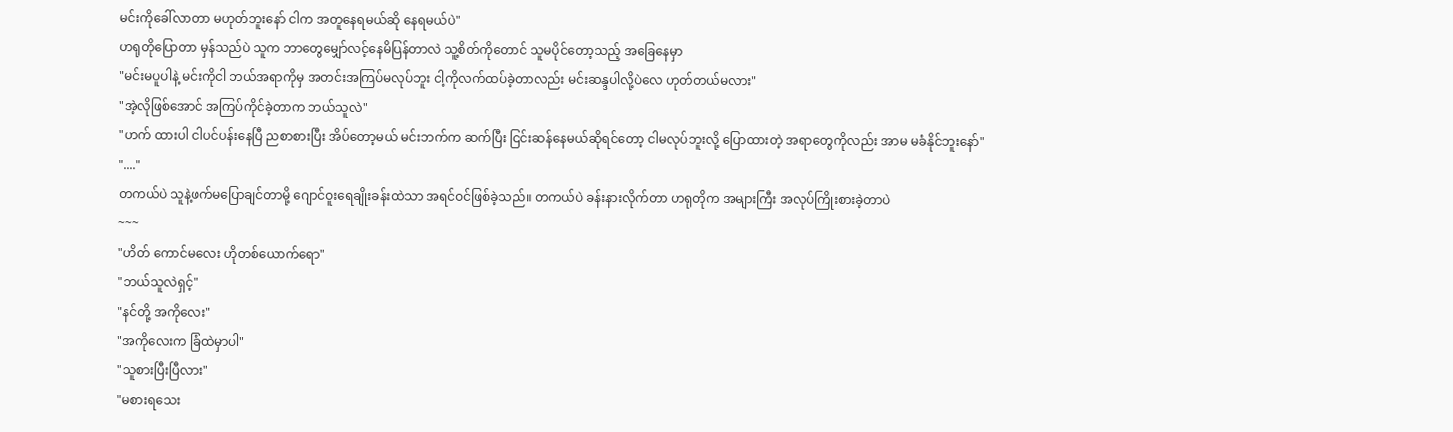မင်းကိုခေါ်လာတာ မဟုတ်ဘူးနော် ငါက အတူနေရမယ်ဆို နေရမယ်ပဲ"
ဟရုတိုပြောတာ မှန်သည်ပဲ သူက ဘာတွေမျှော်လင့်နေမိပြန်တာလဲ သူ့စိတ်ကိုတောင် သူမပိုင်တော့သည့် အခြေနေမှာ
"မင်းမပူပါနဲ့ မင်းကိုငါ ဘယ်အရာကိုမှ အတင်းအကြပ်မလုပ်ဘူး ငါ့ကိုလက်ထပ်ခဲ့တာလည်း မင်းဆန္ဒပါလို့ပဲလေ ဟုတ်တယ်မလား"
"အဲ့လိုဖြစ်အောင် အကြပ်ကိုင်ခဲ့တာက ဘယ်သူလဲ"
"ဟက် ထားပါ ငါပင်ပန်းနေပြီ ညစာစားပြီး အိပ်တော့မယ် မင်းဘက်က ဆက်ပြီး ငြင်းဆန်နေမယ်ဆိုရင်တော့ ငါမလုပ်ဘူးလို့ ပြောထားတဲ့ အရာတွေကိုလည်း အာမ မခံနိုင်ဘူးနော်"
"...."
တကယ်ပဲ သူနဲ့ဖက်မပြောချင်တာမို့ ဂျောင်ဝူးရေချိုးခန်းထဲသာ အရင်ဝင်ဖြစ်ခဲ့သည်။ တကယ်ပဲ ခန်းနားလိုက်တာ ဟရုတိုက အများကြီး အလုပ်ကြိုးစားခဲ့တာပဲ
~~~
"ဟိတ် ကောင်မလေး ဟိုတစ်ယောက်ရော"
"ဘယ်သူလဲရှင့်"
"နင်တို့ အကိုလေး"
"အကိုလေးက ခြံထဲမှာပါ"
"သူစားပြီးပြီလား"
"မစားရသေး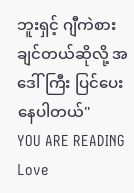ဘူးရှင့် ဂျီကဲစားချင်တယ်ဆိုလို့ အဒေါ်ကြီး ပြင်ပေးနေပါတယ်"
YOU ARE READING
Love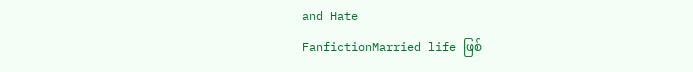and Hate
FanfictionMarried life ဖြစ်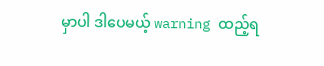မှာပါ ဒါပေမယ့် warning ထည့်ရ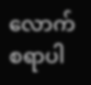လောက်စရာပါ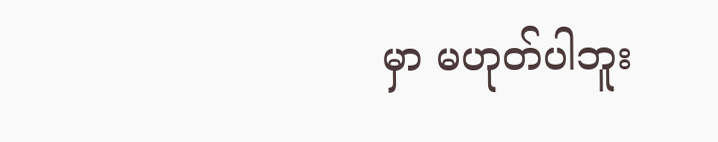မှာ မဟုတ်ပါဘူး